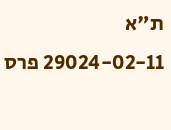ת"א 29024-02-11 פרס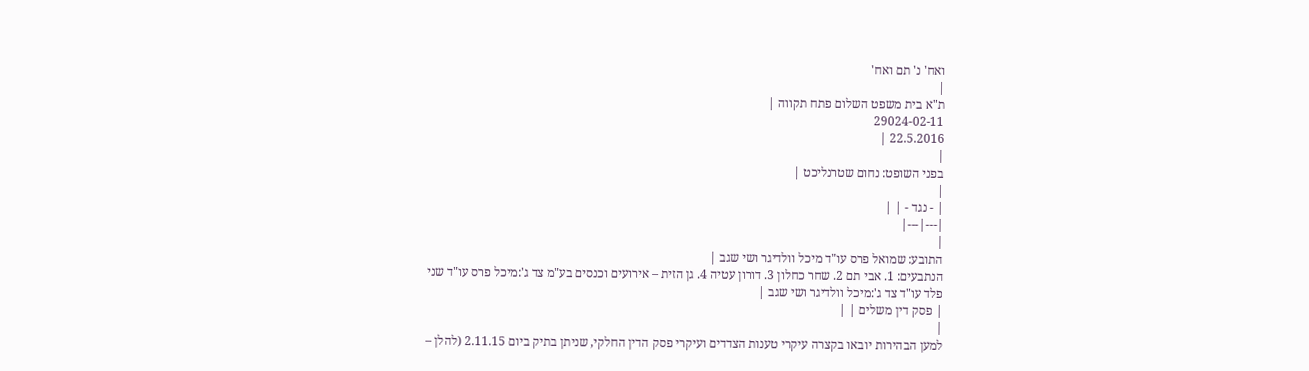ואח' נ' תם ואח'
|
ת"א בית משפט השלום פתח תקווה |
29024-02-11
22.5.2016 |
|
בפני השופט: נחום שטרנליכט |
|
| - נגד - | |
|---|---|
|
התובע: שמואל פרס עו"ד מיכל וולדיגר ושי שגב |
הנתבעים: 1. אבי תם 2. שחר כחלון 3. דורון עטיה 4. גן הזית – אירועים וכנסים בע"מ צד ג':מיכל פרס עו"ד שני פלד עו"ד צד ג':מיכל וולדיגר ושי שגב |
| פסק דין משלים | |
|
למען הבהירות יובאו בקצרה עיקרי טענות הצדדים ועיקרי פסק הדין החלקי, שניתן בתיק ביום 2.11.15 (להלן –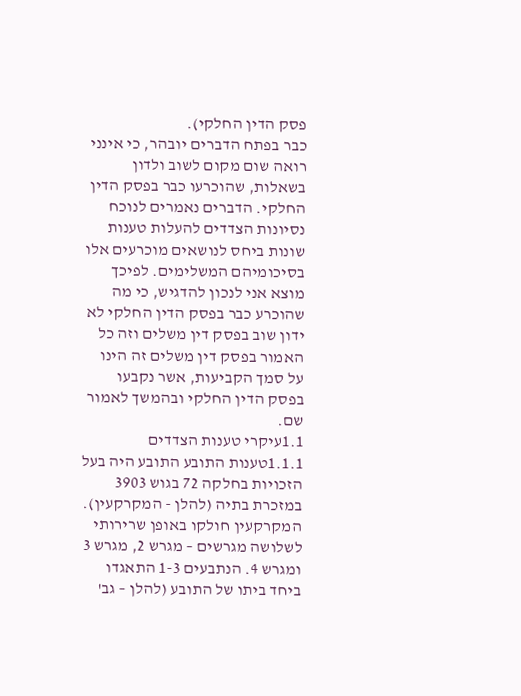פסק הדין החלקי).
כבר בפתח הדברים יובהר, כי אינני רואה שום מקום לשוב ולדון בשאלות, שהוכרעו כבר בפסק הדין החלקי. הדברים נאמרים לנוכח נסיונות הצדדים להעלות טענות שונות ביחס לנושאים מוכרעים אלו בסיכומיהם המשלימים. לפיכך מוצא אני לנכון להדגיש, כי מה שהוכרע כבר בפסק הדין החלקי לא ידון שוב בפסק דין משלים וזה כל האמור בפסק דין משלים זה הינו על סמך הקביעות, אשר נקבעו בפסק הדין החלקי ובהמשך לאמור שם.
1.1עיקרי טענות הצדדים 1.1.1טענות התובע התובע היה בעל הזכויות בחלקה 72 בגוש 3903 במזכרת בתיה (להלן - המקרקעין). המקרקעין חולקו באופן שרירותי לשלושה מגרשים – מגרש 2, מגרש 3 ומגרש 4. הנתבעים 1-3 התאגדו ביחד ביתו של התובע (להלן – גב'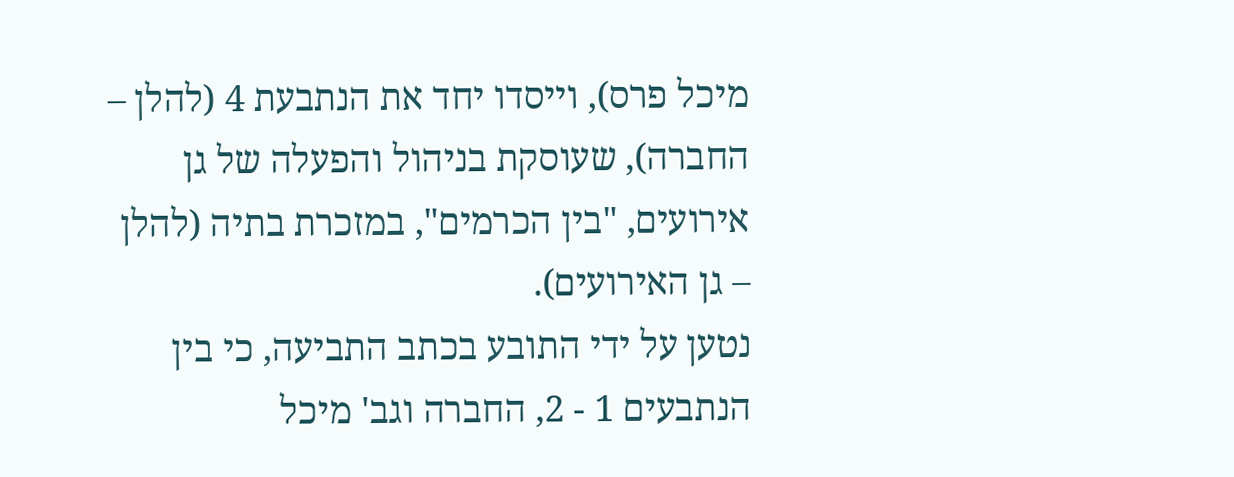מיכל פרס), וייסדו יחד את הנתבעת 4 (להלן – החברה), שעוסקת בניהול והפעלה של גן אירועים, "בין הכרמים", במזכרת בתיה (להלן – גן האירועים).
נטען על ידי התובע בכתב התביעה, כי בין הנתבעים 1 - 2, החברה וגב' מיכל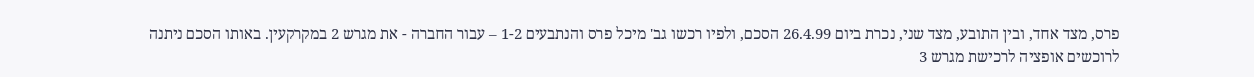פרס, מצד אחד, ובין התובע, מצד שני, נכרת ביום 26.4.99 הסכם, ולפיו רכשו גב' מיכל פרס והנתבעים 1-2 – עבור החברה - את מגרש 2 במקרקעין. באותו הסכם ניתנה לרוכשים אופציה לרכישת מגרש 3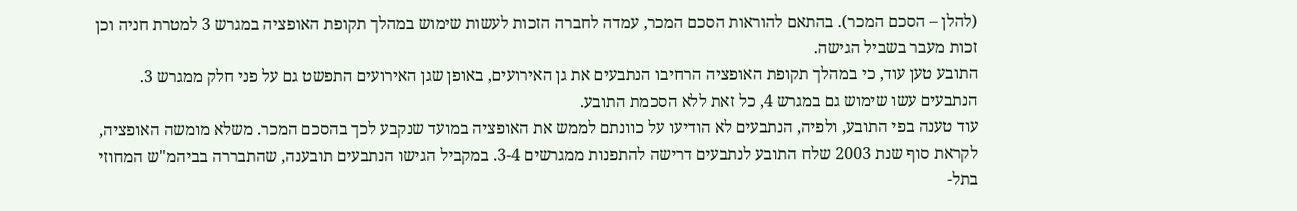(להלן – הסכם המכר). בהתאם להוראות הסכם המכר, עמדה לחברה הזכות לעשות שימוש במהלך תקופת האופציה במגרש 3 למטרת חניה וכן זכות מעבר בשביל הגישה.
התובע טען עוד, כי במהלך תקופת האופציה הרחיבו הנתבעים את גן האירועים, באופן שגן האירועים התפשט גם על פני חלק ממגרש 3. הנתבעים עשו שימוש גם במגרש 4, כל זאת ללא הסכמת התובע.
עוד טענה בפי התובע, ולפיה, הנתבעים לא הודיעו על כוונתם לממש את האופציה במועד שנקבע לכך בהסכם המכר. משלא מומשה האופציה, לקראת סוף שנת 2003 שלח התובע לנתבעים דרישה להתפנות ממגרשים 3-4. במקביל הגישו הנתבעים תובענה, שהתבררה בביהמ"ש המחוזי בתל-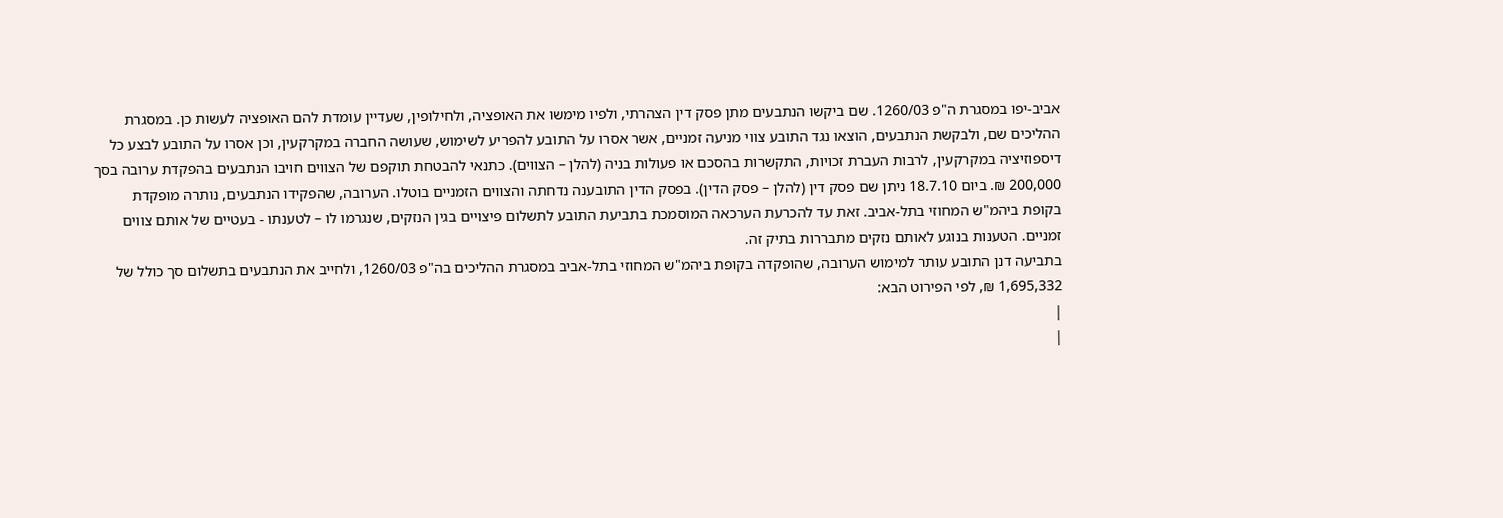אביב-יפו במסגרת ה"פ 1260/03. שם ביקשו הנתבעים מתן פסק דין הצהרתי, ולפיו מימשו את האופציה, ולחילופין, שעדיין עומדת להם האופציה לעשות כן. במסגרת ההליכים שם, ולבקשת הנתבעים, הוצאו נגד התובע צווי מניעה זמניים, אשר אסרו על התובע להפריע לשימוש, שעושה החברה במקרקעין, וכן אסרו על התובע לבצע כל דיספוזיציה במקרקעין, לרבות העברת זכויות, התקשרות בהסכם או פעולות בניה (להלן – הצווים). כתנאי להבטחת תוקפם של הצווים חויבו הנתבעים בהפקדת ערובה בסך 200,000 ₪. ביום 18.7.10 ניתן שם פסק דין (להלן – פסק הדין). בפסק הדין התובענה נדחתה והצווים הזמניים בוטלו. הערובה, שהפקידו הנתבעים, נותרה מופקדת בקופת ביהמ"ש המחוזי בתל-אביב. זאת עד להכרעת הערכאה המוסמכת בתביעת התובע לתשלום פיצויים בגין הנזקים, שנגרמו לו – לטענתו - בעטיים של אותם צווים זמניים. הטענות בנוגע לאותם נזקים מתבררות בתיק זה.
בתביעה דנן התובע עותר למימוש הערובה, שהופקדה בקופת ביהמ"ש המחוזי בתל-אביב במסגרת ההליכים בה"פ 1260/03, ולחייב את הנתבעים בתשלום סך כולל של 1,695,332 ₪, לפי הפירוט הבא:
|
|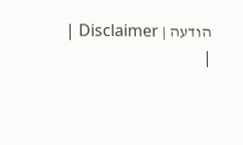הודעה | Disclaimer |
|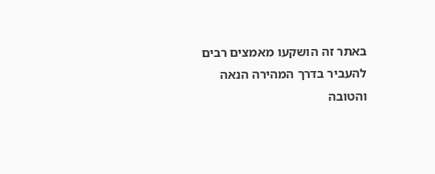באתר זה הושקעו מאמצים רבים להעביר בדרך המהירה הנאה והטובה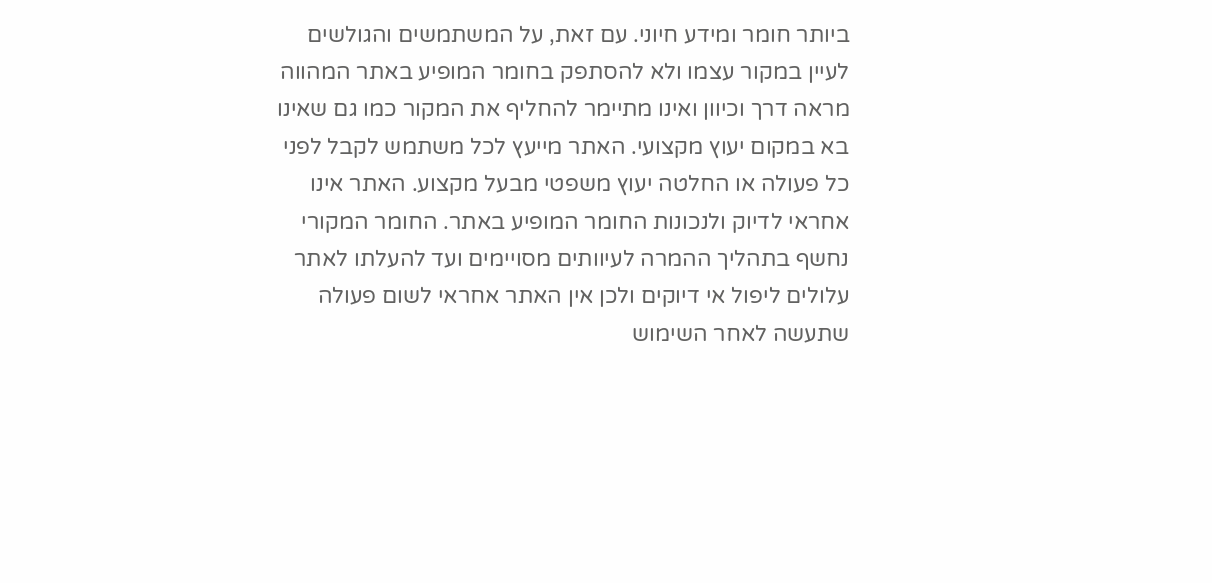ביותר חומר ומידע חיוני. עם זאת, על המשתמשים והגולשים לעיין במקור עצמו ולא להסתפק בחומר המופיע באתר המהווה מראה דרך וכיוון ואינו מתיימר להחליף את המקור כמו גם שאינו בא במקום יעוץ מקצועי. האתר מייעץ לכל משתמש לקבל לפני כל פעולה או החלטה יעוץ משפטי מבעל מקצוע. האתר אינו אחראי לדיוק ולנכונות החומר המופיע באתר. החומר המקורי נחשף בתהליך ההמרה לעיוותים מסויימים ועד להעלתו לאתר עלולים ליפול אי דיוקים ולכן אין האתר אחראי לשום פעולה שתעשה לאחר השימוש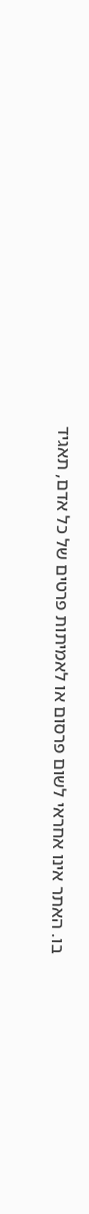בו. האתר אינו אחראי לשום פרסום או לאמיתות פרטים של כל אדם, תאגיד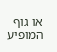או גוף המופיע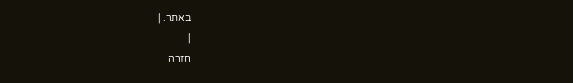באתר. |
|
חזרה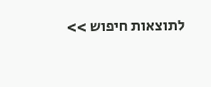לתוצאות חיפוש >>